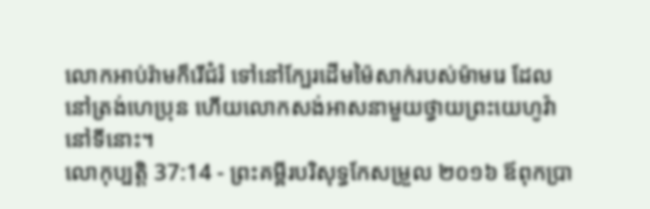លោកអាប់រ៉ាមក៏រើជំរំ ទៅនៅក្បែរដើមម៉ៃសាក់របស់ម៉ាមរេ ដែលនៅត្រង់ហេប្រុន ហើយលោកសង់អាសនាមួយថ្វាយព្រះយេហូវ៉ានៅទីនោះ។
លោកុប្បត្តិ 37:14 - ព្រះគម្ពីរបរិសុទ្ធកែសម្រួល ២០១៦ ឪពុកប្រា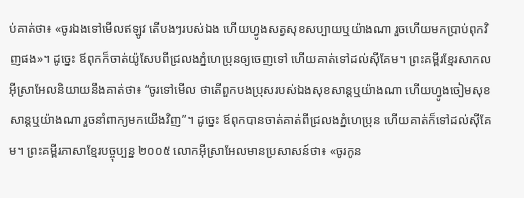ប់គាត់ថា៖ «ចូរឯងទៅមើលឥឡូវ តើបងៗរបស់ឯង ហើយហ្វូងសត្វសុខសប្បាយឬយ៉ាងណា រួចហើយមកប្រាប់ពុកវិញផង»។ ដូច្នេះ ឪពុកក៏ចាត់យ៉ូសែបពីជ្រលងភ្នំហេប្រុនឲ្យចេញទៅ ហើយគាត់ទៅដល់ស៊ីគែម។ ព្រះគម្ពីរខ្មែរសាកល អ៊ីស្រាអែលនិយាយនឹងគាត់ថា៖ “ចូរទៅមើល ថាតើពួកបងប្រុសរបស់ឯងសុខសាន្តឬយ៉ាងណា ហើយហ្វូងចៀមសុខសាន្តឬយ៉ាងណា រួចនាំពាក្យមកយើងវិញ”។ ដូច្នេះ ឪពុកបានចាត់គាត់ពីជ្រលងភ្នំហេប្រុន ហើយគាត់ក៏ទៅដល់ស៊ីគែម។ ព្រះគម្ពីរភាសាខ្មែរបច្ចុប្បន្ន ២០០៥ លោកអ៊ីស្រាអែលមានប្រសាសន៍ថា៖ «ចូរកូន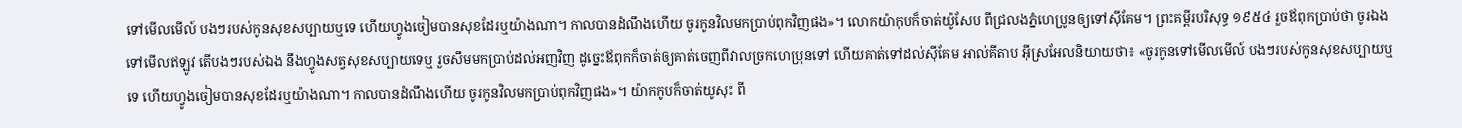ទៅមើលមើល៍ បងៗរបស់កូនសុខសប្បាយឬទេ ហើយហ្វូងចៀមបានសុខដែរឬយ៉ាងណា។ កាលបានដំណឹងហើយ ចូរកូនវិលមកប្រាប់ពុកវិញផង»។ លោកយ៉ាកុបក៏ចាត់យ៉ូសែប ពីជ្រលងភ្នំហេប្រូនឲ្យទៅស៊ីគែម។ ព្រះគម្ពីរបរិសុទ្ធ ១៩៥៤ រួចឪពុកប្រាប់ថា ចូរឯងទៅមើលឥឡូវ តើបងៗរបស់ឯង នឹងហ្វូងសត្វសុខសប្បាយទេឬ រួចសឹមមកប្រាប់ដល់អញវិញ ដូច្នេះឪពុកក៏ចាត់ឲ្យគាត់ចេញពីវាលច្រកហេប្រុនទៅ ហើយគាត់ទៅដល់ស៊ីគែម អាល់គីតាប អ៊ីស្រអែលនិយាយថា៖ «ចូរកូនទៅមើលមើល៍ បងៗរបស់កូនសុខសប្បាយឬទេ ហើយហ្វូងចៀមបានសុខដែរឬយ៉ាងណា។ កាលបានដំណឹងហើយ ចូរកូនវិលមកប្រាប់ពុកវិញផង»។ យ៉ាកកូបក៏ចាត់យូសុះ ពី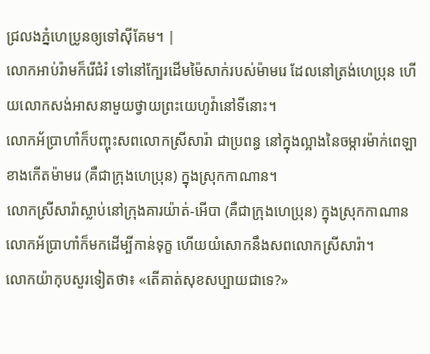ជ្រលងភ្នំហេប្រូនឲ្យទៅស៊ីគែម។ |
លោកអាប់រ៉ាមក៏រើជំរំ ទៅនៅក្បែរដើមម៉ៃសាក់របស់ម៉ាមរេ ដែលនៅត្រង់ហេប្រុន ហើយលោកសង់អាសនាមួយថ្វាយព្រះយេហូវ៉ានៅទីនោះ។
លោកអ័ប្រាហាំក៏បញ្ចុះសពលោកស្រីសារ៉ា ជាប្រពន្ធ នៅក្នុងល្អាងនៃចម្ការម៉ាក់ពេឡា ខាងកើតម៉ាមរេ (គឺជាក្រុងហេប្រុន) ក្នុងស្រុកកាណាន។
លោកស្រីសារ៉ាស្លាប់នៅក្រុងគារយ៉ាត់-អើបា (គឺជាក្រុងហេប្រុន) ក្នុងស្រុកកាណាន លោកអ័ប្រាហាំក៏មកដើម្បីកាន់ទុក្ខ ហើយយំសោកនឹងសពលោកស្រីសារ៉ា។
លោកយ៉ាកុបសួរទៀតថា៖ «តើគាត់សុខសប្បាយជាទេ?»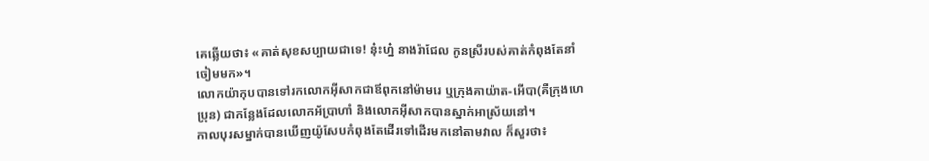គេឆ្លើយថា៖ «គាត់សុខសប្បាយជាទេ! នុ៎ះហ្ន៎ នាងរ៉ាជែល កូនស្រីរបស់គាត់កំពុងតែនាំចៀមមក»។
លោកយ៉ាកុបបានទៅរកលោកអ៊ីសាកជាឪពុកនៅម៉ាមរេ ឬក្រុងគាយ៉ាត-អើបា(គឺក្រុងហេប្រុន) ជាកន្លែងដែលលោកអ័ប្រាហាំ និងលោកអ៊ីសាកបានស្នាក់អាស្រ័យនៅ។
កាលបុរសម្នាក់បានឃើញយ៉ូសែបកំពុងតែដើរទៅដើរមកនៅតាមវាល ក៏សួរថា៖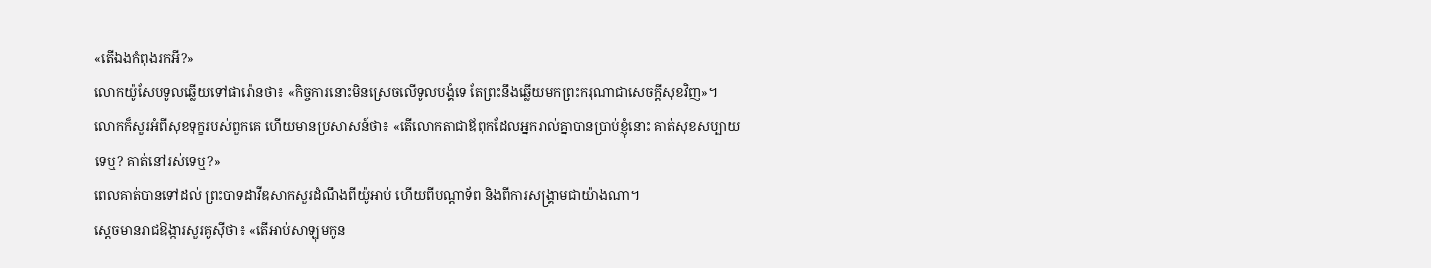«តើឯងកំពុងរកអី?»
លោកយ៉ូសែបទូលឆ្លើយទៅផារ៉ោនថា៖ «កិច្ចការនោះមិនស្រេចលើទូលបង្គំទេ តែព្រះនឹងឆ្លើយមកព្រះករុណាជាសេចក្ដីសុខវិញ»។
លោកក៏សួរអំពីសុខទុក្ខរបស់ពួកគេ ហើយមានប្រសាសន៍ថា៖ «តើលោកតាជាឪពុកដែលអ្នករាល់គ្នាបានប្រាប់ខ្ញុំនោះ គាត់សុខសប្បាយទេឬ? គាត់នៅរស់ទេឬ?»
ពេលគាត់បានទៅដល់ ព្រះបាទដាវីឌសាកសួរដំណឹងពីយ៉ូអាប់ ហើយពីបណ្ដាទ័ព និងពីការសង្គ្រាមជាយ៉ាងណា។
ស្តេចមានរាជឱង្ការសួរគូស៊ីថា៖ «តើអាប់សាឡុមកូន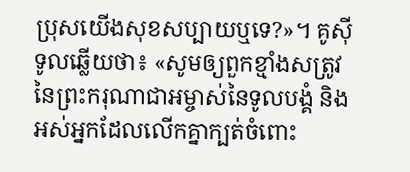ប្រុសយើងសុខសប្បាយឬទេ?»។ គូស៊ីទូលឆ្លើយថា៖ «សូមឲ្យពួកខ្មាំងសត្រូវនៃព្រះករុណាជាអម្ចាស់នៃទូលបង្គំ និងអស់អ្នកដែលលើកគ្នាក្បត់ចំពោះ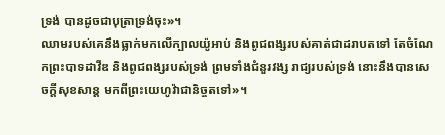ទ្រង់ បានដូចជាបុត្រាទ្រង់ចុះ»។
ឈាមរបស់គេនឹងធ្លាក់មកលើក្បាលយ៉ូអាប់ និងពូជពង្សរបស់គាត់ជាដរាបតទៅ តែចំណែកព្រះបាទដាវីឌ និងពូជពង្សរបស់ទ្រង់ ព្រមទាំងជំនួរវង្ស រាជ្យរបស់ទ្រង់ នោះនឹងបានសេចក្ដីសុខសាន្ត មកពីព្រះយេហូវ៉ាជានិច្ចតទៅ»។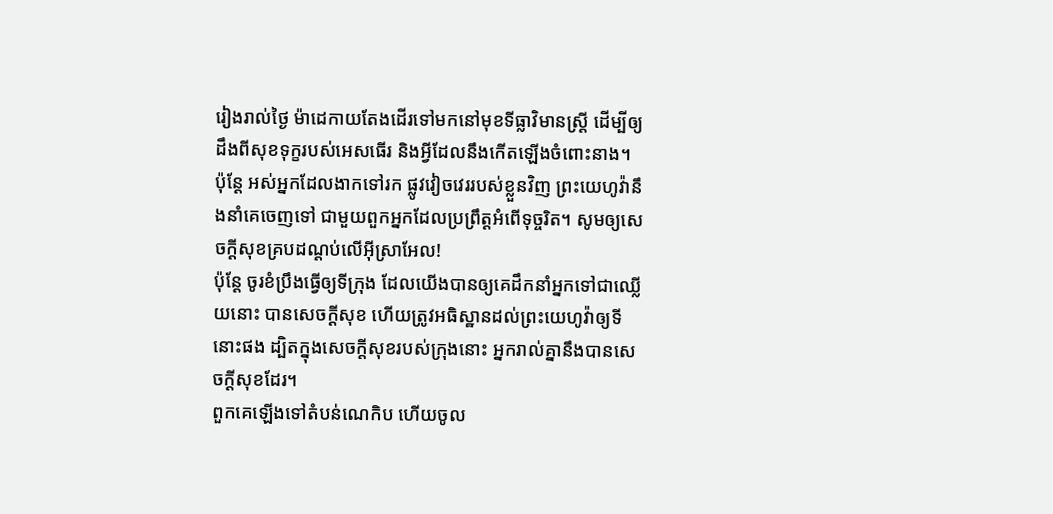រៀងរាល់ថ្ងៃ ម៉ាដេកាយតែងដើរទៅមកនៅមុខទីធ្លាវិមានស្ត្រី ដើម្បីឲ្យដឹងពីសុខទុក្ខរបស់អេសធើរ និងអ្វីដែលនឹងកើតឡើងចំពោះនាង។
ប៉ុន្ដែ អស់អ្នកដែលងាកទៅរក ផ្លូវវៀចវេររបស់ខ្លួនវិញ ព្រះយេហូវ៉ានឹងនាំគេចេញទៅ ជាមួយពួកអ្នកដែលប្រព្រឹត្តអំពើទុច្ចរិត។ សូមឲ្យសេចក្ដីសុខគ្របដណ្ដប់លើអ៊ីស្រាអែល!
ប៉ុន្តែ ចូរខំប្រឹងធ្វើឲ្យទីក្រុង ដែលយើងបានឲ្យគេដឹកនាំអ្នកទៅជាឈ្លើយនោះ បានសេចក្ដីសុខ ហើយត្រូវអធិស្ឋានដល់ព្រះយេហូវ៉ាឲ្យទីនោះផង ដ្បិតក្នុងសេចក្ដីសុខរបស់ក្រុងនោះ អ្នករាល់គ្នានឹងបានសេចក្ដីសុខដែរ។
ពួកគេឡើងទៅតំបន់ណេកិប ហើយចូល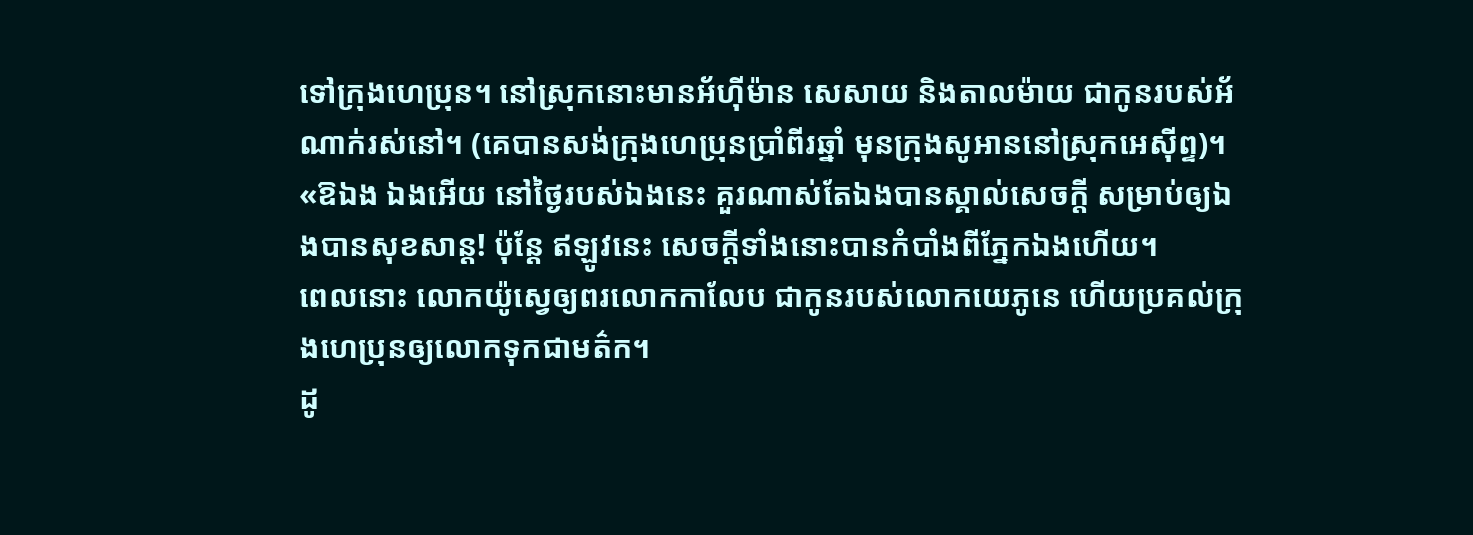ទៅក្រុងហេប្រុន។ នៅស្រុកនោះមានអ័ហ៊ីម៉ាន សេសាយ និងតាលម៉ាយ ជាកូនរបស់អ័ណាក់រស់នៅ។ (គេបានសង់ក្រុងហេប្រុនប្រាំពីរឆ្នាំ មុនក្រុងសូអាននៅស្រុកអេស៊ីព្ទ)។
«ឱឯង ឯងអើយ នៅថ្ងៃរបស់ឯងនេះ គួរណាស់តែឯងបានស្គាល់សេចក្តី សម្រាប់ឲ្យឯងបានសុខសាន្ត! ប៉ុន្តែ ឥឡូវនេះ សេចក្តីទាំងនោះបានកំបាំងពីភ្នែកឯងហើយ។
ពេលនោះ លោកយ៉ូស្វេឲ្យពរលោកកាលែប ជាកូនរបស់លោកយេភូនេ ហើយប្រគល់ក្រុងហេប្រុនឲ្យលោកទុកជាមត៌ក។
ដូ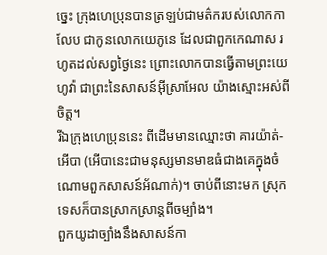ច្នេះ ក្រុងហេប្រុនបានត្រឡប់ជាមត៌ករបស់លោកកាលែប ជាកូនលោកយេភូនេ ដែលជាពួកកេណាស រហូតដល់សព្វថ្ងៃនេះ ព្រោះលោកបានធ្វើតាមព្រះយេហូវ៉ា ជាព្រះនៃសាសន៍អ៊ីស្រាអែល យ៉ាងស្មោះអស់ពីចិត្ត។
រីឯក្រុងហេប្រុននេះ ពីដើមមានឈ្មោះថា គារយ៉ាត់-អើបា (អើបានេះជាមនុស្សមានមាឌធំជាងគេក្នុងចំណោមពួកសាសន៍អ័ណាក់)។ ចាប់ពីនោះមក ស្រុកទេសក៏បានស្រាកស្រាន្តពីចម្បាំង។
ពួកយូដាច្បាំងនឹងសាសន៍កា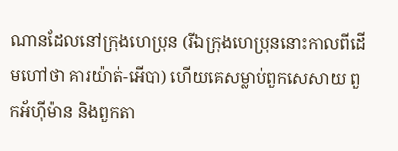ណានដែលនៅក្រុងហេប្រុន (រីឯក្រុងហេប្រុននោះកាលពីដើមហៅថា គារយ៉ាត់-អើបា) ហើយគេសម្លាប់ពួកសេសាយ ពួកអ័ហ៊ីម៉ាន និងពួកតា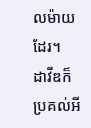លម៉ាយដែរ។
ដាវីឌក៏ប្រគល់អី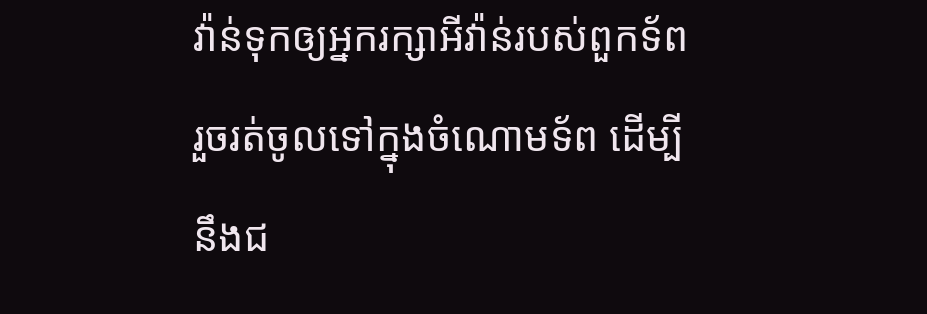វ៉ាន់ទុកឲ្យអ្នករក្សាអីវ៉ាន់របស់ពួកទ័ព រួចរត់ចូលទៅក្នុងចំណោមទ័ព ដើម្បីនឹងជ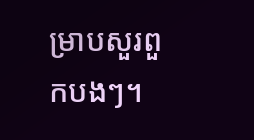ម្រាបសួរពួកបងៗ។